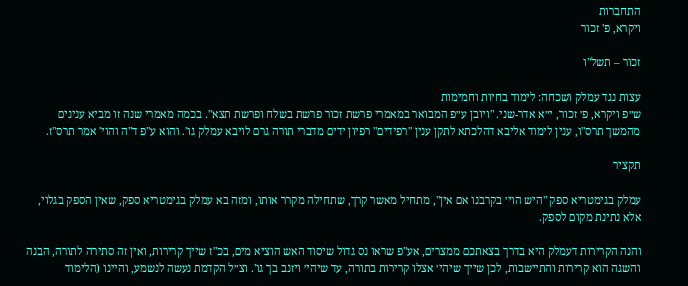התחברות
ויקרא, פ' זכור

זכור – תשל"ו

עצות נגד עמלק ושכחה: לימוד בחיות וחמימות
ש״פ ויקרא, פ׳ זכור, י״א אדר-שני. "ויובן ע״פ המבואר במאמרי פרשת זכור פרשת בשלח ופרשת תצא". בכמה מאמרי שנה זו מביא ענינים מהמשך תרס"ו, ענין לימוד אליבא דהלכתא לתקן ענין "רפידים" רפיון ידים מדברי תורה גרם לויבא עמלק גו'. והוא ע"פ ד"ה והוי' אמר תרס"ז.

תקציר

עמלק בגימטריא ספק "היש הוי׳ בקרבנו אם אין", מתחיל מאשר קרך, שתחילה מקרר אותו, ומזה בא עמלק בגימטריא ספק, שאין הספק בגלוי, אלא נתינת מקום לספק.

והנה הקרירות דעמלק היא בדרך בצאתכם ממצרים, אע"פ שראו נס גדול שיסוד האש הוציא מים, בכ"ז שייך קרירות, ואין זה סתירה לתורה, הבנה והשגה הוא קרירות והתיישבות, לכן שייך שיהי׳ אצלו קרירות בתורה, עד שיהי׳ ויזנב בך גו'. וצ״ל הקדמת נעשה לנשמע, והיינו (הלימוד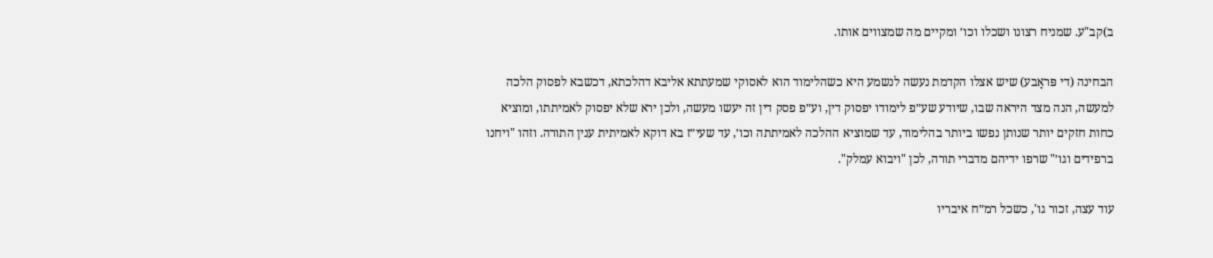ב)קב"ע. שמניח רצונו ושכלו וכו׳ ומקיים מה שמצווים אותו.

הבחינה (די פּראָבע) שיש אצלו הקדמת נעשה לנשמע היא כשהלימוד הוא לאסוקי שמעתתא אליבא דהלכתא, דכשבא לפסוק הלכה למעשה, הנה מצד היראה שבו, שיודע שע״פ לימודו יפסוק דין, וע״פ פסק דין זה יעשו מעשה, ולכן ירא שלא יפסוק לאמיתתו, ומוציא כחות חזקים יותר שנותן נפשו ביותר בהלימוד, עד שמוציא ההלכה לאמיתתה וכו׳, עד שעי״ז בא דוקא לאמיתית ענין התורה. וזהו "ויחנו ברפידים וגו׳" שרפו ידיהם מדברי תורה, לכן "ויבוא עמלק".

עוד עצה, זכור גו', כשכל רמ״ח איבריו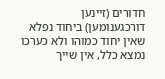חדורים (זיינען דורכגענומען) ביחוד נפלא שאין יחוד כמוהו ולא כערכו נמצא כלל, אין שייך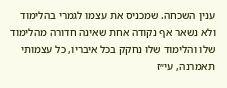ענין השכחה. שמכניס את עצמו לגמרי בהלימוד ולא נשאר אף נקודה אחת שאינה חדורה מהלימוד שלו והלימוד שלו נחקק בכל איבריו, כל עצמותי תאמרנה, עי״ז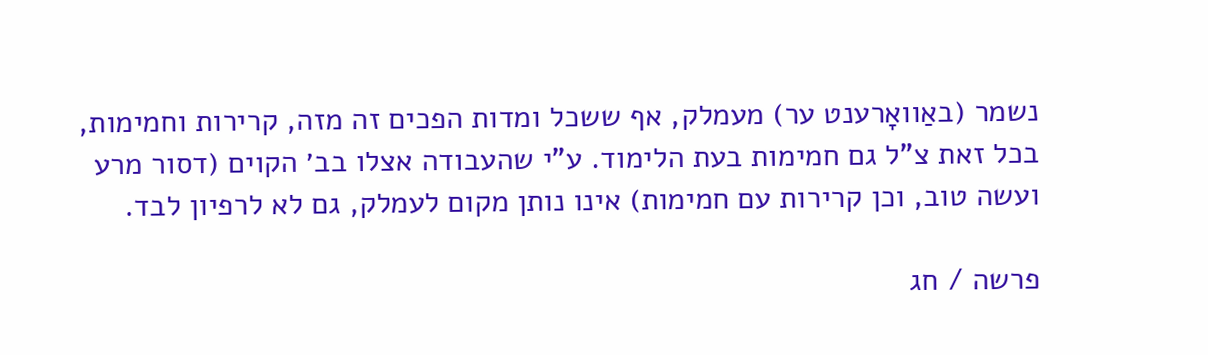נשמר (באַוואָרענט ער) מעמלק, אף ששכל ומדות הפכים זה מזה, קרירות וחמימות, בכל זאת צ"ל גם חמימות בעת הלימוד. ע"י שהעבודה אצלו בב׳ הקוים (דסור מרע ועשה טוב, וכן קרירות עם חמימות) אינו נותן מקום לעמלק, גם לא לרפיון לבד.

פרשה / חג